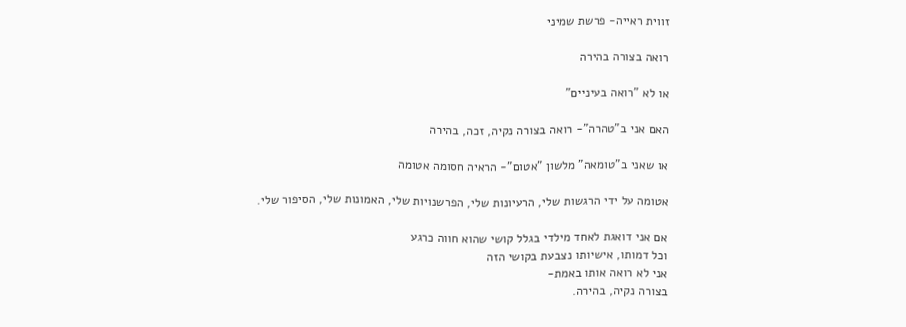זווית ראייה- פרשת שמיני

רואה בצורה בהירה

או לא "רואה בעיניים"

האם אני ב"טהרה"- רואה בצורה נקיה, זכה, בהירה

או שאני ב"טומאה" מלשון "אטום"- הראיה חסומה אטומה

אטומה על ידי הרגשות שלי, הרעיונות שלי, הפרשנויות שלי, האמונות שלי, הסיפור שלי.

אם אני דואגת לאחד מילדי בגלל קושי שהוא חווה כרגע
וכל דמותו, אישיותו נצבעת בקושי הזה
אני לא רואה אותו באמת-
בצורה נקיה, בהירה.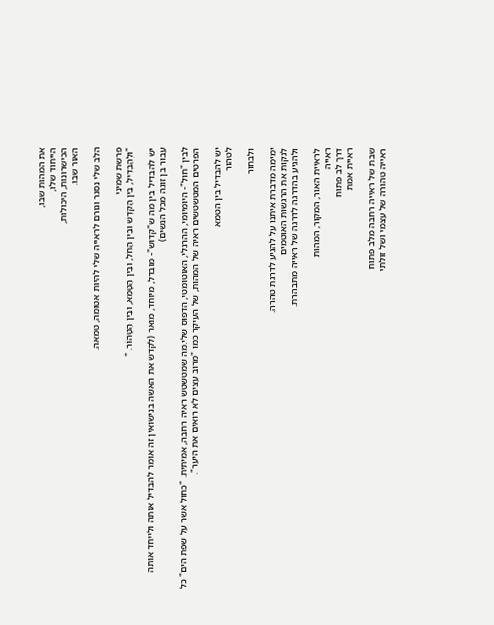את המהות שבו,
הייחוד שלו,
הכישרונות, היכולות,
האור שבו.

הלב שלי נסגר וגורם לראייה שלי להיות אטומה, טמאה.

פרשת שמיני
"וּלְהַבְדִּיל, בֵּין הַקֹּדֶשׁ וּבֵין הַחֹל, וּבֵין הַטָּמֵא, וּבֵין הַטָּהוֹר. "

יש להבדיל בין מה ש"קדוש"- מובדל, מיוחד, מואר (לקדש את האשה בנישואין זה אומר להבדיל אותה ולייחד אותה עבור בן זוגה מכל הנשים)

לבין "חול"- היומיומי, ההרגלי, האוטומטי, הדפוס שלי.מה שמטשטש ראיה רחבה, אמיתית. "כחול אשר על שפת הים" כל הפרטים המטשטשים ראיה של המהות, של העיקר כמו "מרוב עצים לא רואים את היער".

יש להבדיל בין הטמא
לטהור

ולבחור

ימימה מדברת איתנו על להגיע לדרגת טהרה.
לנקות את הרגשות האוטמים
ולהגיע בהדרגה לדרגה של ראייה מתבהרת.

לראיית האור, המקור, המהות
ראייה
דרך לב פתוח
ראיית אמת

שבת של ראייה רחבה מלב פתוח
ראייה טהורה של עצמי ושל זולתי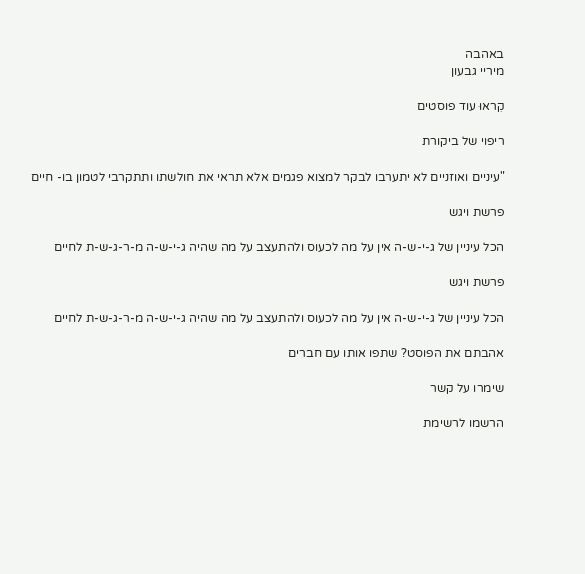באהבה
מיריי גבעון

קִראוּ עוד פוסטים

ריפוי של ביקורת

"עיניים ואוזניים לא יתערבו לבקר למצוא פגמים אלא תראי את חולשתו ותתקרבי לטמון בו- חיים

פרשת ויגש

הכל עיניין של ג-י-ש-ה אין על מה לכעוס ולהתעצב על מה שהיה ג-י-ש-ה מ-ר-ג-ש-ת לחיים

פרשת ויגש

הכל עיניין של ג-י-ש-ה אין על מה לכעוס ולהתעצב על מה שהיה ג-י-ש-ה מ-ר-ג-ש-ת לחיים

אהבתם את הפוסט? שתפו אותו עם חברים

שימרו על קשר

הרשמו לרשימת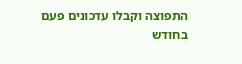התפוצה וקבלו עדכונים פעם בחודש